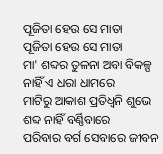ପୂଜିତା ହେଉ ସେ ମାତା
ପୂଜିତା ହେଉ ସେ ମାତା
ମା' ଶବ୍ଦର ତୁଳନା ଅବା ବିକଳ୍ପ
ନାହିଁ ଏ ଧରା ଧାମରେ
ମାଟିରୁ ଆକାଶ ପ୍ରତିଧ୍ଵନି ଶୁଭେ
ଶବ୍ଦ ନାହିଁ ବର୍ଣ୍ଣିବାରେ
ପରିବାର ବର୍ଗ ସେବାରେ ଜୀବନ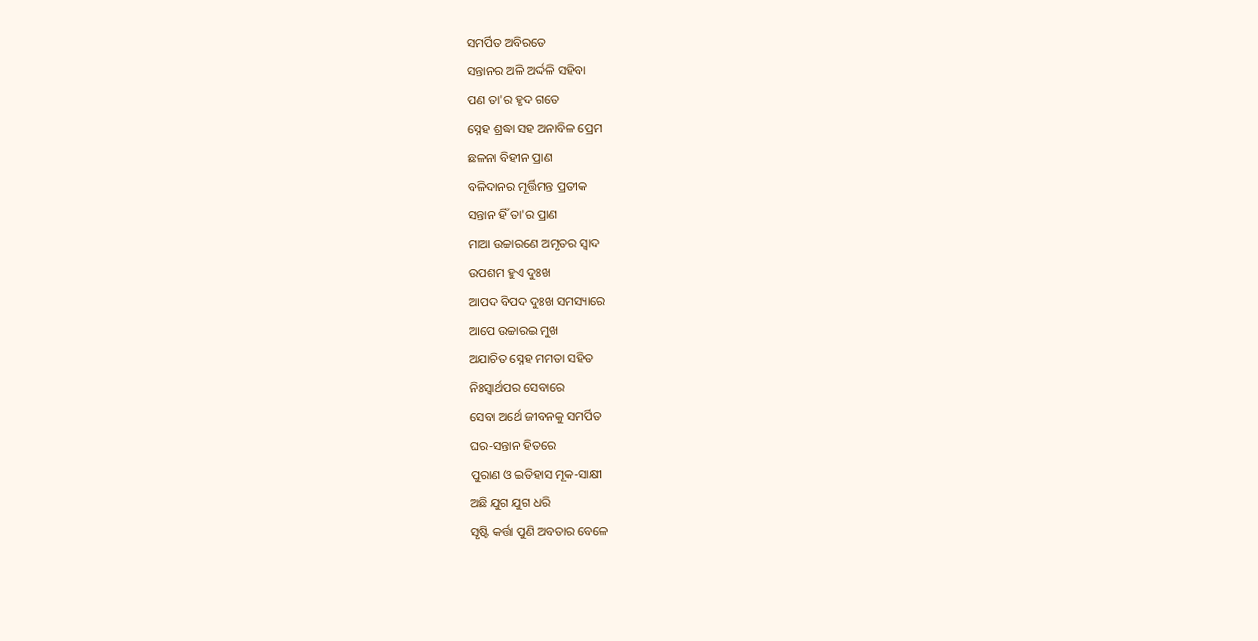ସମର୍ପିତ ଅବିରତେ
ସନ୍ତାନର ଅଳି ଅର୍ଦ୍ଦଳି ସହିବା
ପଣ ତା'ର ହୃଦ ଗତେ
ସ୍ନେହ ଶ୍ରଦ୍ଧା ସହ ଅନାବିଳ ପ୍ରେମ
ଛଳନା ବିହୀନ ପ୍ରାଣ
ବଳିଦାନର ମୂର୍ତ୍ତିମନ୍ତ ପ୍ରତୀକ
ସନ୍ତାନ ହିଁ ତା'ର ପ୍ରାଣ
ମାଆ ଉଚ୍ଚାରଣେ ଅମୃତର ସ୍ଵାଦ
ଉପଶମ ହୁଏ ଦୁଃଖ
ଆପଦ ବିପଦ ଦୁଃଖ ସମସ୍ୟାରେ
ଆପେ ଉଚ୍ଚାରଇ ମୁଖ
ଅଯାଚିତ ସ୍ନେହ ମମତା ସହିତ
ନିଃସ୍ଵାର୍ଥପର ସେବାରେ
ସେବା ଅର୍ଥେ ଜୀବନକୁ ସମର୍ପିତ
ଘର-ସନ୍ତାନ ହିତରେ
ପୁରାଣ ଓ ଇତିହାସ ମୂକ-ସାକ୍ଷୀ
ଅଛି ଯୁଗ ଯୁଗ ଧରି
ସୃଷ୍ଟି କର୍ତ୍ତା ପୁଣି ଅବତାର ବେଳେ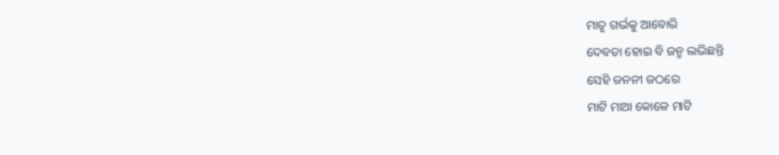ମାତୃ ଗର୍ଭକୁ ଆବୋରି
ଦେବତା ହୋଇ ବି ଜନ୍ମ ଲଭିଛନ୍ତି
ସେହି ଜନନୀ ଜଠରେ
ମାଟି ମାଆ କୋଳେ ମାଟି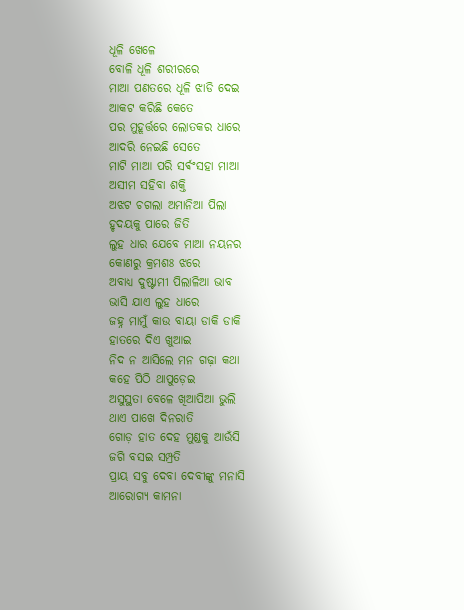ଧୂଳି ଖେଳେ
ବୋଳି ଧୂଳି ଶରୀରରେ
ମାଆ ପଣତରେ ଧୂଳି ଝାଡି ଦେଇ
ଆକଟ କରିଛି କେତେ
ପର ମୁହୂର୍ତ୍ତରେ ଲୋତକର ଧାରେ
ଆଦରି ନେଇଛି ସେତେ
ମାଟି ମାଆ ପରି ସର୍ଵଂସହା ମାଆ
ଅସୀମ ସହିବା ଶକ୍ତି
ଅଝଟ ଚଗଲା ଅମାନିଆ ପିଲା
ହୃଦୟକୁ ପାରେ ଜିତି
ଲୁହ ଧାର ଯେବେ ମାଆ ନୟନର
କୋଣରୁ କ୍ରମଶଃ ଝରେ
ଅବାଧ୍ୟ ଦୁଷ୍ଟାମୀ ପିଲାଳିଆ ଭାବ
ଭାସି ଯାଏ ଲୁହ ଧାରେ
ଜହ୍ନ ମାମୁଁ କାଉ ବାୟା ଡାକି ଡାକି
ହାତରେ ଦିଏ ଖୁଆଇ
ନିଦ ନ ଆସିଲେ ମନ ଗଢ଼ା କଥା
କହେ ପିଠି ଥାପୁଡ଼େଇ
ଅସୁସ୍ଥତା ବେଳେ ଖିଆପିଆ ଭୁଲି
ଥାଏ ପାଖେ ଦିନରାତି
ଗୋଡ଼ ହାତ ଦେହ ମୁଣ୍ଡକୁ ଆଉଁସି
ଜଗି ବସଇ ସମ୍ପ୍ରତି
ପ୍ରାୟ ସବୁ ଦେବା ଦେବୀଙ୍କୁ ମନାସି
ଆରୋଗ୍ୟ କାମନା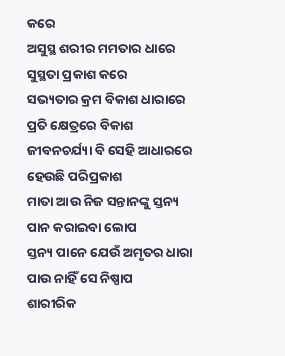କରେ
ଅସୁସ୍ଥ ଶରୀର ମମତାର ଧାରେ
ସୁସ୍ଥତା ପ୍ରକାଶ କରେ
ସଭ୍ୟତାର କ୍ରମ ବିକାଶ ଧାରାରେ
ପ୍ରତି କ୍ଷେତ୍ରରେ ବିକାଶ
ଜୀବନଚର୍ଯ୍ୟା ବି ସେହି ଆଧାରରେ
ହେଉଛି ପରିପ୍ରକାଶ
ମାତା ଆଉ ନିଜ ସନ୍ତାନଙ୍କୁ ସ୍ତନ୍ୟ
ପାନ କରାଇବା ଲୋପ
ସ୍ତନ୍ୟ ପାନେ ଯେଉଁ ଅମୃତର ଧାରା
ପାଉ ନାହିଁ ସେ ନିଷ୍ପାପ
ଶାରୀରିକ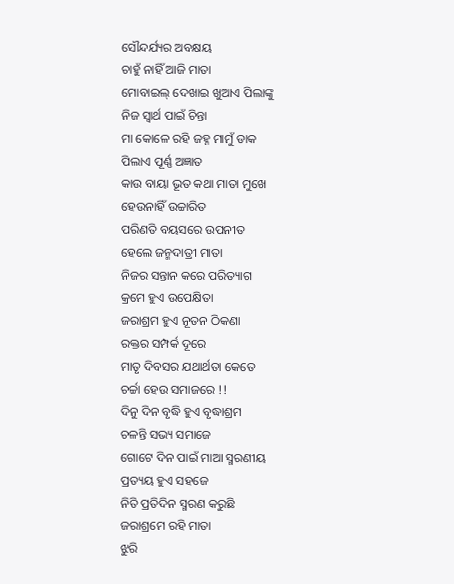ସୌନ୍ଦର୍ଯ୍ୟର ଅବକ୍ଷୟ
ଚାହୁଁ ନାହିଁ ଆଜି ମାତା
ମୋବାଇଲ୍ ଦେଖାଇ ଖୁଆଏ ପିଲାଙ୍କୁ
ନିଜ ସ୍ବାର୍ଥ ପାଇଁ ଚିନ୍ତା
ମା କୋଳେ ରହି ଜହ୍ନ ମାମୁଁ ଡାକ
ପିଲାଏ ପୂର୍ଣ୍ଣ ଅଜ୍ଞାତ
କାଉ ବାୟା ଭୂତ କଥା ମାତା ମୁଖେ
ହେଉନାହିଁ ଉଚ୍ଚାରିତ
ପରିଣତି ବୟସରେ ଉପନୀତ
ହେଲେ ଜନ୍ମଦାତ୍ରୀ ମାତା
ନିଜର ସନ୍ତାନ କରେ ପରିତ୍ୟାଗ
କ୍ରମେ ହୁଏ ଉପେକ୍ଷିତା
ଜରାଶ୍ରମ ହୁଏ ନୂତନ ଠିକଣା
ରକ୍ତର ସମ୍ପର୍କ ଦୂରେ
ମାତୃ ଦିବସର ଯଥାର୍ଥତା କେତେ
ଚର୍ଚ୍ଚା ହେଉ ସମାଜରେ !!
ଦିନୁ ଦିନ ବୃଦ୍ଧି ହୁଏ ବୃଦ୍ଧାଶ୍ରମ
ଚଳନ୍ତି ସଭ୍ୟ ସମାଜେ
ଗୋଟେ ଦିନ ପାଇଁ ମାଆ ସ୍ମରଣୀୟ
ପ୍ରତ୍ୟୟ ହୁଏ ସହଜେ
ନିତି ପ୍ରତିଦିନ ସ୍ମରଣ କରୁଛି
ଜରାଶ୍ରମେ ରହି ମାତା
ଝୁରି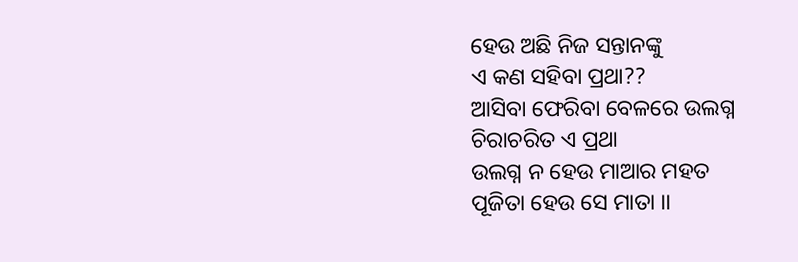ହେଉ ଅଛି ନିଜ ସନ୍ତାନଙ୍କୁ
ଏ କଣ ସହିବା ପ୍ରଥା??
ଆସିବା ଫେରିବା ବେଳରେ ଉଲଗ୍ନ
ଚିରାଚରିତ ଏ ପ୍ରଥା
ଉଲଗ୍ନ ନ ହେଉ ମାଆର ମହତ
ପୂଜିତା ହେଉ ସେ ମାତା ।।